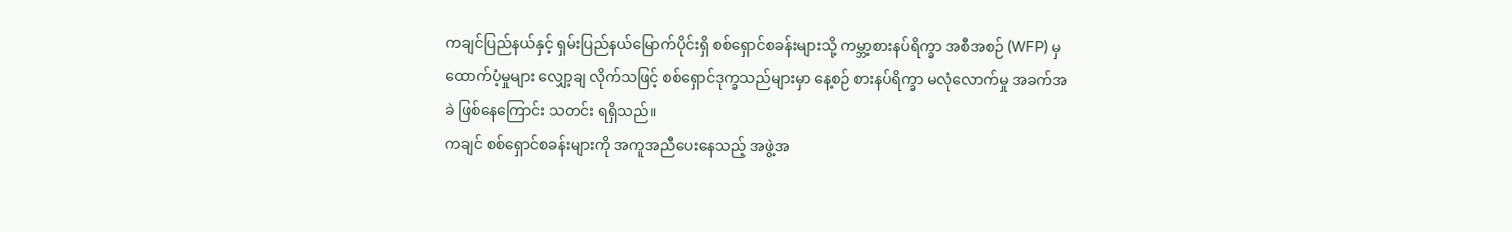ကချင်ပြည်နယ်နှင့် ရှမ်းပြည်နယ်မြောက်ပိုင်းရှိ စစ်ရှောင်စခန်းများသို့ ကမ္ဘာ့စားနပ်ရိက္ခာ အစီအစဉ် (WFP) မှ ထောက်ပံ့မှုများ လျှော့ချ လိုက်သဖြင့် စစ်ရှောင်ဒုက္ခသည်များမှာ နေ့စဉ် စားနပ်ရိက္ခာ မလုံလောက်မှု အခက်အခဲ ဖြစ်နေကြောင်း သတင်း ရရှိသည်။
ကချင် စစ်ရှောင်စခန်းများကို အကူအညီပေးနေသည့် အဖွဲ့အ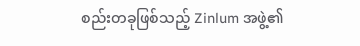စည်းတခုဖြစ်သည့် Zinlum အဖွဲ့၏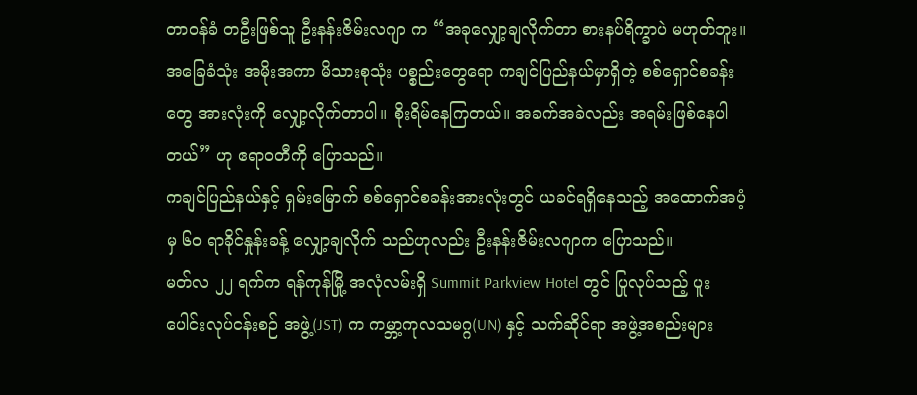တာဝန်ခံ တဦးဖြစ်သူ ဦးနန်းဇိမ်းလဂျာ က “အခုလျှော့ချလိုက်တာ စားနပ်ရိက္ခာပဲ မဟုတ်ဘူး။ အခြေခံသုံး အမိုးအကာ မိသားစုသုံး ပစ္စည်းတွေရော ကချင်ပြည်နယ်မှာရှိတဲ့ စစ်ရှောင်စခန်းတွေ အားလုံးကို လျှော့လိုက်တာပါ။ စိုးရိမ်နေကြတယ်။ အခက်အခဲလည်း အရမ်းဖြစ်နေပါတယ်” ဟု ဧရာဝတီကို ပြောသည်။
ကချင်ပြည်နယ်နှင့် ရှမ်းမြောက် စစ်ရှောင်စခန်းအားလုံးတွင် ယခင်ရရှိနေသည့် အထောက်အပံ့မှ ၆၀ ရာခိုင်နှုန်းခန့် လျှော့ချလိုက် သည်ဟုလည်း ဦးနန်းဇိမ်းလဂျာက ပြောသည်။
မတ်လ ၂၂ ရက်က ရန်ကုန်မြို့ အလုံလမ်းရှိ Summit Parkview Hotel တွင် ပြုလုပ်သည့် ပူးပေါင်းလုပ်ငန်းစဉ် အဖွဲ့(JST) က ကမ္ဘာ့ကုလသမဂ္ဂ(UN) နှင့် သက်ဆိုင်ရာ အဖွဲ့အစည်းများ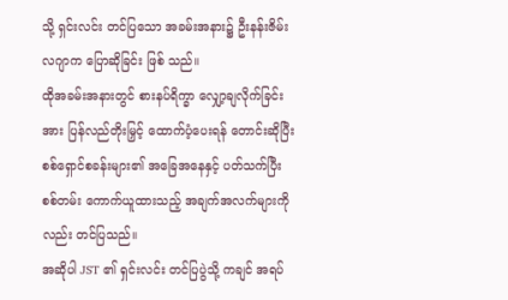သို့ ရှင်းလင်း တင်ပြသော အခမ်းအနား၌ ဦးနန်းဇိမ်းလဂျာက ပြောဆိုခြင်း ဖြစ် သည်။
ထိုအခမ်းအနားတွင် စားနပ်ရိက္ခာ လျှော့ချလိုက်ခြင်းအား ပြန်လည်တိုးမြှင့် ထောက်ပံ့ပေးရန် တောင်းဆိုပြီး စစ်ရှောင်စခန်းများ၏ အခြေအနေနှင့် ပတ်သက်ပြီး စစ်တမ်း ကောက်ယူထားသည့် အချက်အလက်များကိုလည်း တင်ပြသည်။
အဆိုပါ JST ၏ ရှင်းလင်း တင်ပြပွဲသို့ ကချင် အရပ်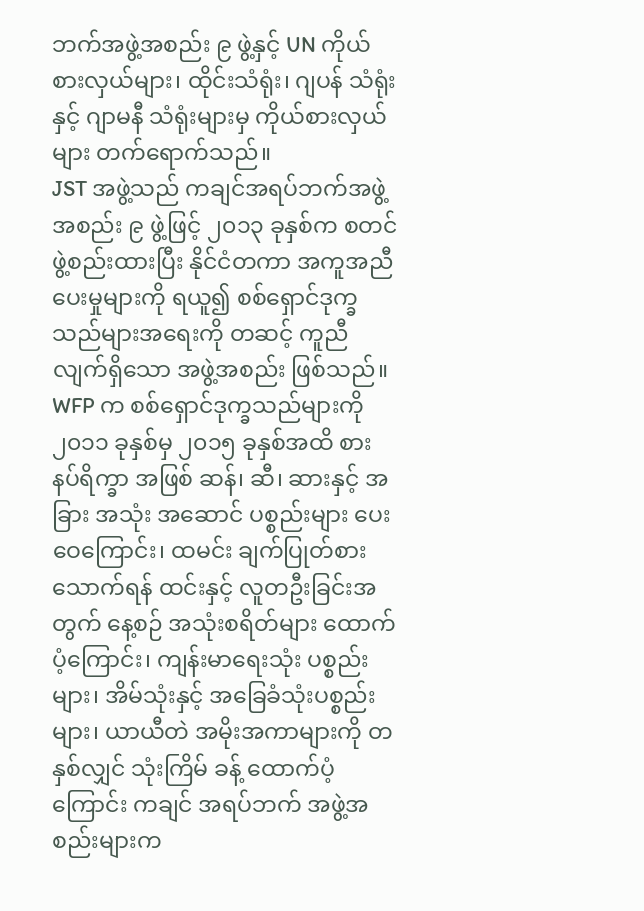ဘက်အဖွဲ့အစည်း ၉ ဖွဲ့နှင့် UN ကိုယ်စားလှယ်များ၊ ထိုင်းသံရုံး၊ ဂျပန် သံရုံးနှင့် ဂျာမနီ သံရုံးများမှ ကိုယ်စားလှယ်များ တက်ရောက်သည်။
JST အဖွဲ့သည် ကချင်အရပ်ဘက်အဖွဲ့အစည်း ၉ ဖွဲ့ဖြင့် ၂၀၁၃ ခုနှစ်က စတင်ဖွဲ့စည်းထားပြီး နိုင်ငံတကာ အကူအညီပေးမှုများကို ရယူ၍ စစ်ရှောင်ဒုက္ခသည်များအရေးကို တဆင့် ကူညီလျက်ရှိသော အဖွဲ့အစည်း ဖြစ်သည်။
WFP က စစ်ရှောင်ဒုက္ခသည်များကို ၂၀၁၁ ခုနှစ်မှ ၂၀၁၅ ခုနှစ်အထိ စားနပ်ရိက္ခာ အဖြစ် ဆန်၊ ဆီ၊ ဆားနှင့် အခြား အသုံး အဆောင် ပစ္စည်းများ ပေးဝေကြောင်း၊ ထမင်း ချက်ပြုတ်စားသောက်ရန် ထင်းနှင့် လူတဦးခြင်းအတွက် နေ့စဉ် အသုံးစရိတ်များ ထောက်ပံ့ကြောင်း၊ ကျန်းမာရေးသုံး ပစ္စည်းများ၊ အိမ်သုံးနှင့် အခြေခံသုံးပစ္စည်းများ၊ ယာယီတဲ အမိုးအကာများကို တနှစ်လျှင် သုံးကြိမ် ခန့် ထောက်ပံ့ကြောင်း ကချင် အရပ်ဘက် အဖွဲ့အစည်းများက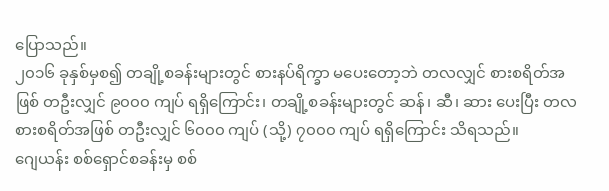ပြောသည်။
၂၀၁၆ ခုနှစ်မှစ၍ တချို့စခန်းများတွင် စားနပ်ရိက္ခာ မပေးတော့ဘဲ တလလျှင် စားစရိတ်အဖြစ် တဦးလျှင် ၉၀၀၀ ကျပ် ရရှိကြောင်း၊ တချို့စခန်းများတွင် ဆန်၊ ဆီ၊ ဆား ပေးပြီး တလစားစရိတ်အဖြစ် တဦးလျှင် ၆၀၀၀ ကျပ် (သို့) ၇၀၀၀ ကျပ် ရရှိကြောင်း သိရသည်။
ဂျေယန်း စစ်ရှောင်စခန်းမှ စစ်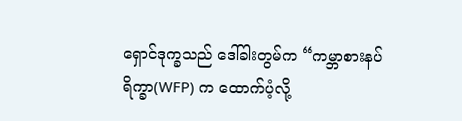ရှောင်ဒုက္ခသည် ဒေါ်ခါးတွမ်က “ကမ္ဘာစားနပ်ရိက္ခာ(WFP) က ထောက်ပံ့လို့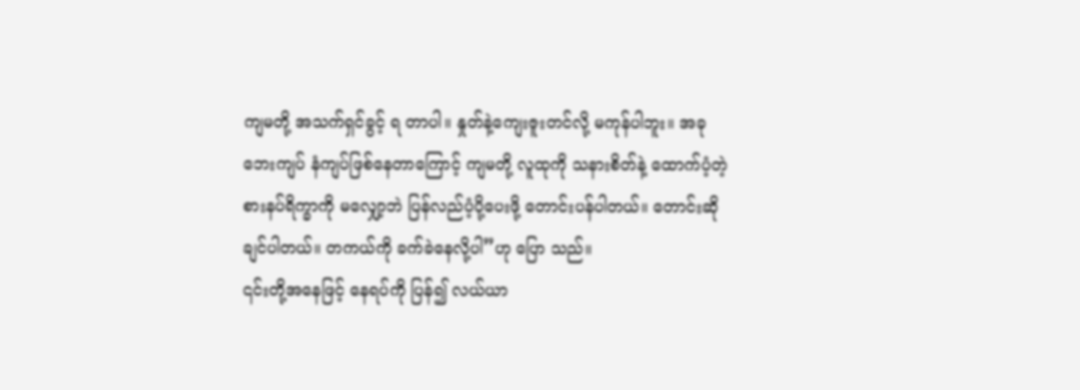ကျမတို့ အသက်ရှင်ခွင့် ရ တာပါ။ နှုတ်နဲ့ကျေးဇူးတင်လို့ မကုန်ပါဘူး။ အခု ဘေးကျပ် နံကျပ်ဖြစ်နေတာကြောင့် ကျမတို့ လူထုကို သနားစိတ်နဲ့ ထောက်ပံ့တဲ့ စားနပ်ရိက္ခာကို မလျှော့ဘဲ ပြန်လည်ပံ့ပို့ပေးဖို့ တောင်းပန်ပါတယ်။ တောင်းဆိုချင်ပါတယ်။ တကယ်ကို ခက်ခဲနေလို့ပါ”ဟု ပြော သည်။
၎င်းတို့အနေဖြင့် နေရပ်ကို ပြန်၍ လယ်ယာ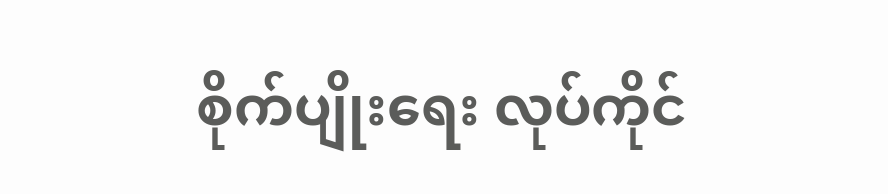စိုက်ပျိုးရေး လုပ်ကိုင်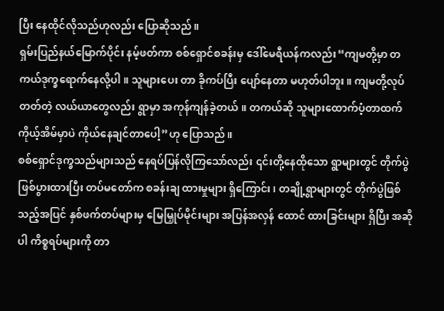ပြီး နေထိုင်လိုသည်ဟုလည်း ပြောဆိုသည်။
ရှမ်းပြည်နယ်မြောက်ပိုင်း နမ့်ဖတ်ကာ စစ်ရှောင်စခန်းမှ ဒေါ်မေရီယန်ကလည်း“ကျမတို့မှာ တကယ်ဒုက္ခရောက်နေလို့ပါ။ သူများပေး တာ ခိုကပ်ပြီး ပျော်နေတာ မဟုတ်ပါဘူး။ ကျမတို့လုပ်တတ်တဲ့ လယ်ယာတွေလည်း ရွာမှာ အကုန်ကျန်ခဲ့တယ်။ တကယ်ဆို သူများထောက်ပံ့တာထက် ကိုယ့်အိမ်မှာပဲ ကိုယ်နေချင်တာပေါ့”ဟု ပြောသည်။
စစ်ရှောင်ဒုက္ခသည်များသည် နေရပ်ပြန်လိုကြသော်လည်း ၎င်းတို့နေထိုသော ရွာများတွင် တိုက်ပွဲဖြစ်ပွားထားပြီး တပ်မတော်က စခန်းချ ထားမှုများ ရှိကြောင်း၊ တချို့ရွာများတွင် တိုက်ပွဲဖြစ်သည့်အပြင် နှစ်ဖက်တပ်များမှ မြေမြှုပ်မိုင်းများ အပြန်အလှန် ထောင် ထားခြင်းများ ရှိပြီး အဆိုပါ ကိစ္စရပ်များကို တာ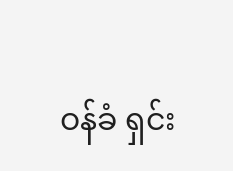ဝန်ခံ ရှင်း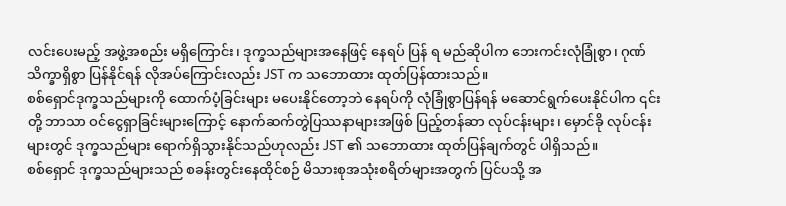လင်းပေးမည့် အဖွဲ့အစည်း မရှိကြောင်း၊ ဒုက္ခသည်များအနေဖြင့် နေရပ် ပြန် ရ မည်ဆိုပါက ဘေးကင်းလုံခြုံစွာ၊ ဂုဏ်သိက္ခာရှိစွာ ပြန်နိုင်ရန် လိုအပ်ကြောင်းလည်း JST က သဘောထား ထုတ်ပြန်ထားသည်။
စစ်ရှောင်ဒုက္ခသည်များကို ထောက်ပံ့ခြင်းများ မပေးနိုင်တော့ဘဲ နေရပ်ကို လုံခြုံစွာပြန်ရန် မဆောင်ရွက်ပေးနိုင်ပါက ၎င်းတို့ ဘာသာ ဝင်ငွေရှာခြင်းများကြောင့် နောက်ဆက်တွဲပြဿနာများအဖြစ် ပြည့်တန်ဆာ လုပ်ငန်းများ၊ မှောင်ခို လုပ်ငန်းများတွင် ဒုက္ခသည်များ ရောက်ရှိသွားနိုင်သည်ဟုလည်း JST ၏ သဘောထား ထုတ်ပြန်ချက်တွင် ပါရှိသည်။
စစ်ရှောင် ဒုက္ခသည်များသည် စခန်းတွင်းနေထိုင်စဉ် မိသားစုအသုံးစရိတ်များအတွက် ပြင်ပသို့ အ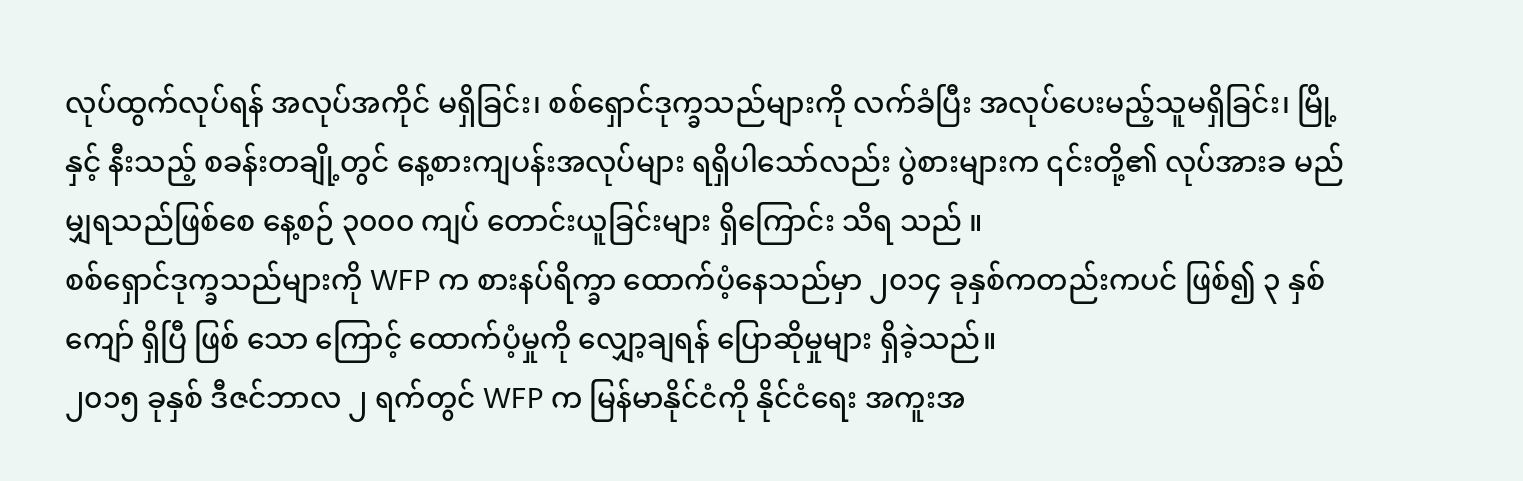လုပ်ထွက်လုပ်ရန် အလုပ်အကိုင် မရှိခြင်း၊ စစ်ရှောင်ဒုက္ခသည်များကို လက်ခံပြီး အလုပ်ပေးမည့်သူမရှိခြင်း၊ မြို့နှင့် နီးသည့် စခန်းတချို့တွင် နေ့စားကျပန်းအလုပ်များ ရရှိပါသော်လည်း ပွဲစားများက ၎င်းတို့၏ လုပ်အားခ မည်မျှရသည်ဖြစ်စေ နေ့စဉ် ၃၀၀၀ ကျပ် တောင်းယူခြင်းများ ရှိကြောင်း သိရ သည် ။
စစ်ရှောင်ဒုက္ခသည်များကို WFP က စားနပ်ရိက္ခာ ထောက်ပံ့နေသည်မှာ ၂၀၁၄ ခုနှစ်ကတည်းကပင် ဖြစ်၍ ၃ နှစ် ကျော် ရှိပြီ ဖြစ် သော ကြောင့် ထောက်ပံ့မှုကို လျှော့ချရန် ပြောဆိုမှုများ ရှိခဲ့သည်။
၂၀၁၅ ခုနှစ် ဒီဇင်ဘာလ ၂ ရက်တွင် WFP က မြန်မာနိုင်ငံကို နိုင်ငံရေး အကူးအ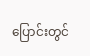ပြောင်းတွင်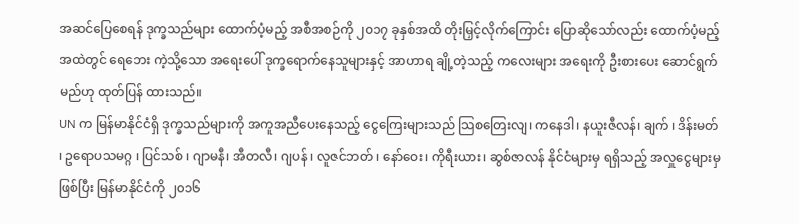အဆင်ပြေစေရန် ဒုက္ခသည်များ ထောက်ပံ့မည့် အစီအစဉ်ကို ၂၀၁၇ ခုနှစ်အထိ တိုးမြှင့်လိုက်ကြောင်း ပြောဆိုသော်လည်း ထောက်ပံ့မည့်အထဲတွင် ရေဘေး ကဲ့သို့သော အရေးပေါ် ဒုက္ခရောက်နေသူများနှင့် အာဟာရ ချို့တဲ့သည့် ကလေးများ အရေးကို ဦးစားပေး ဆောင်ရွက်မည်ဟု ထုတ်ပြန် ထားသည်။
UN က မြန်မာနိုင်ငံရှိ ဒုက္ခသည်များကို အကူအညီပေးနေသည့် ငွေကြေးများသည် သြစတြေးလျ၊ ကနေဒါ၊ နယူးဇီလန်၊ ချက် ၊ ဒိန်းမတ် ၊ ဥရောပသမဂ္ဂ ၊ ပြင်သစ် ၊ ဂျာမနီ၊ အီတလီ၊ ဂျပန် ၊ လူဇင်ဘတ် ၊ နော်ဝေး၊ ကိုရီးယား၊ ဆွစ်ဇာလန် နိုင်ငံများမှ ရရှိသည့် အလှူငွေများမှ ဖြစ်ပြီး မြန်မာနိုင်ငံကို ၂၀၁၆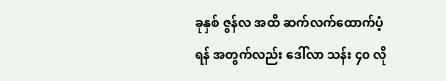ခုနှစ် ဇွန်လ အထိ ဆက်လက်ထောက်ပံ့ရန် အတွက်လည်း ဒေါ်လာ သန်း ၄၀ လို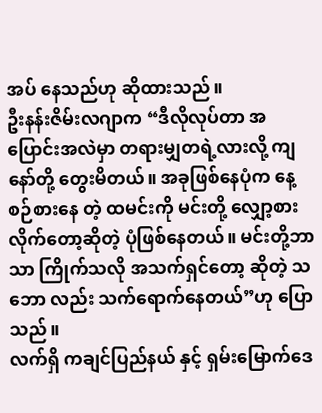အပ် နေသည်ဟု ဆိုထားသည်။
ဦးနန်းဇိမ်းလဂျာက “ဒီလိုလုပ်တာ အပြောင်းအလဲမှာ တရားမျှတရဲ့လားလို့ ကျနော်တို့ တွေးမိတယ်။ အခုဖြစ်နေပုံက နေ့စဉ်စားနေ တဲ့ ထမင်းကို မင်းတို့ လျှော့စားလိုက်တော့ဆိုတဲ့ ပုံဖြစ်နေတယ်။ မင်းတို့ဘာသာ ကြိုက်သလို အသက်ရှင်တော့ ဆိုတဲ့ သဘော လည်း သက်ရောက်နေတယ်”ဟု ပြောသည်။
လက်ရှိ ကချင်ပြည်နယ် နှင့် ရှမ်းမြောက်ဒေ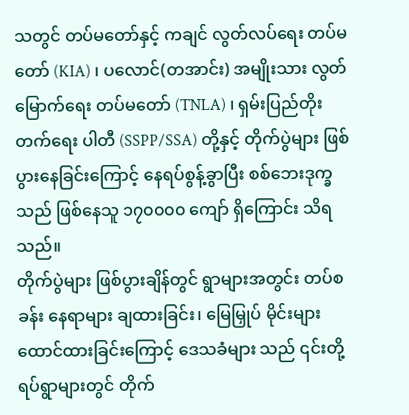သတွင် တပ်မတော်နှင့် ကချင် လွတ်လပ်ရေး တပ်မတော် (KIA) ၊ ပလောင်(တအာင်း) အမျိုးသား လွတ်မြောက်ရေး တပ်မတော် (TNLA) ၊ ရှမ်းပြည်တိုးတက်ရေး ပါတီ (SSPP/SSA) တို့နှင့် တိုက်ပွဲများ ဖြစ်ပွားနေခြင်းကြောင့် နေရပ်စွန့်ခွာပြီး စစ်ဘေးဒုက္ခသည် ဖြစ်နေသူ ၁၇၀၀၀၀ ကျော် ရှိကြောင်း သိရသည်။
တိုက်ပွဲများ ဖြစ်ပွားချိန်တွင် ရွာများအတွင်း တပ်စခန်း နေရာများ ချထားခြင်း၊ မြေမြှုပ် မိုင်းများ ထောင်ထားခြင်းကြောင့် ဒေသခံများ သည် ၎င်းတို့ရပ်ရွာများတွင် တိုက်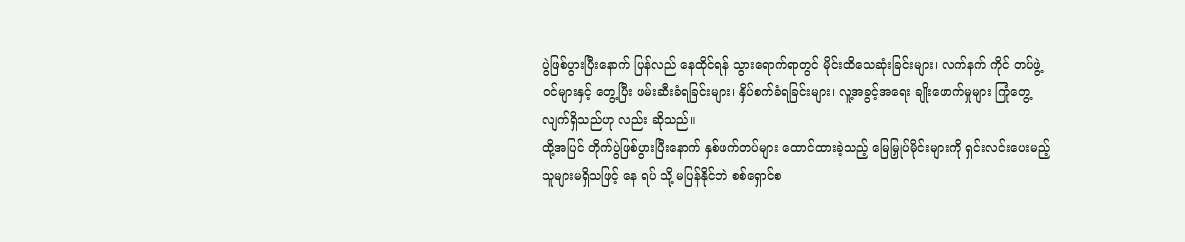ပွဲဖြစ်ပွားပြီးနောက် ပြန်လည် နေထိုင်ရန် သွားရောက်ရာတွင် မိုင်းထိသေဆုံးခြင်းများ၊ လက်နက် ကိုင် တပ်ဖွဲ့ဝင်များနှင့် တွေ့ပြီး ဖမ်းဆီးခံရခြင်းများ၊ နှိပ်စက်ခံရခြင်းများ၊ လူ့အခွင့်အရေး ချိုးဖောက်မှုများ ကြုံတွေ့လျက်ရှိသည်ဟု လည်း ဆိုသည်။
ထို့အပြင် တိုက်ပွဲဖြစ်ပွားပြီးနောက် နှစ်ဖက်တပ်များ ထောင်ထားခဲ့သည့် မြေမြှုပ်မိုင်းများကို ရှင်းလင်းပေးမည့် သူများမရှိသဖြင့် နေ ရပ် သို့ မပြန်နိုင်ဘဲ စစ်ရှောင်စ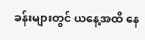ခန်းများတွင် ယနေ့အထိ နေ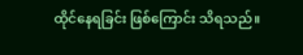ထိုင်နေရခြင်း ဖြစ်ကြောင်း သိရသည်။